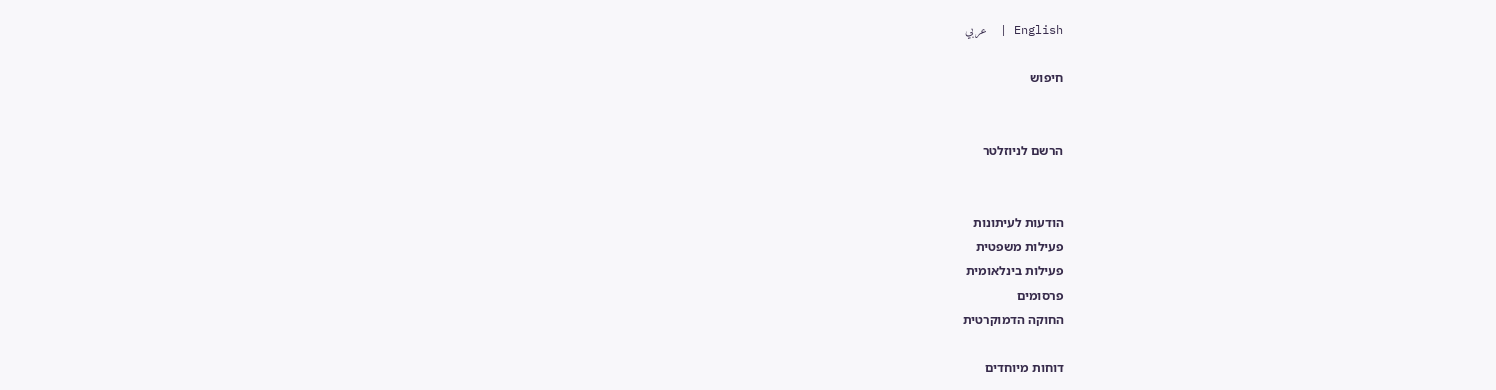English |  عربي

חיפוש


הרשם לניוזלטר


הודעות לעיתונות
פעילות משפטית
פעילות בינלאומית
פרסומים
החוקה הדמוקרטית

דוחות מיוחדים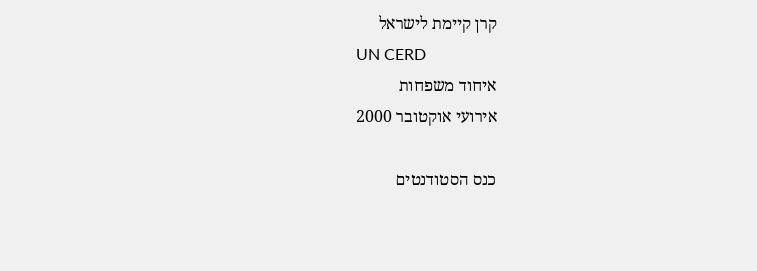קרן קיימת לישראל
UN CERD
איחוד משפחות
אירועי אוקטובר 2000

כנס הסטודנטים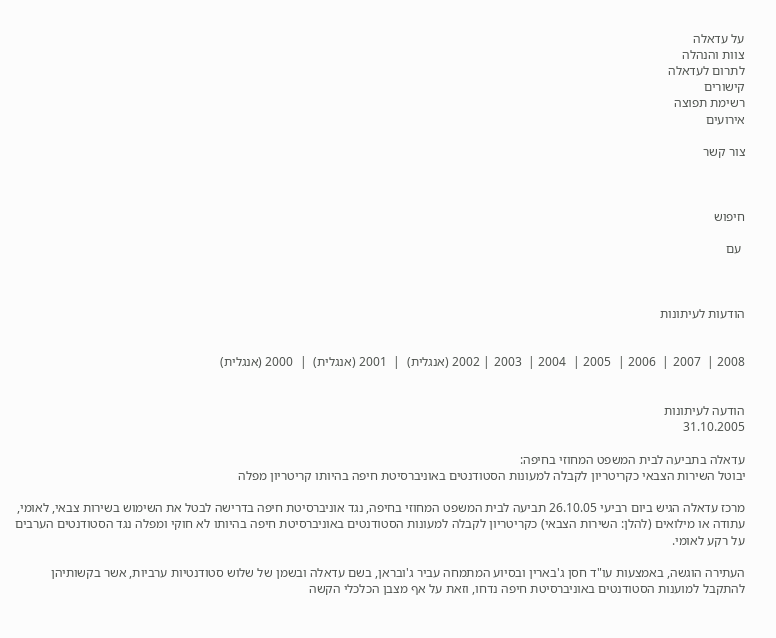על עדאלה
צוות והנהלה
לתרום לעדאלה
קישורים
רשימת תפוצה
אירועים

צור קשר



חיפוש

 עם



הודעות לעיתונות


2008 |  2007 |  2006 |  2005 |  2004 |  2003 | 2002 (אנגלית)  |  2001 (אנגלית)  |  2000 (אנגלית)


הודעה לעיתונות
31.10.2005

עדאלה בתביעה לבית המשפט המחוזי בחיפה:
יבוטל השירות הצבאי כקריטריון לקבלה למעונות הסטודנטים באוניברסיטת חיפה בהיותו קריטריון מפלה

מרכז עדאלה הגיש ביום רביעי 26.10.05 תביעה לבית המשפט המחוזי בחיפה, נגד אוניברסיטת חיפה בדרישה לבטל את השימוש בשירות צבאי, לאומי, עתודה או מילואים (להלן: השירות הצבאי) כקריטריון לקבלה למעונות הסטודנטים באוניברסיטת חיפה בהיותו לא חוקי ומפלה נגד הסטודנטים הערבים על רקע לאומי.

העתירה הוגשה, באמצעות עו"ד חסן ג'בארין ובסיוע המתמחה עביר ג'ובראן, בשם עדאלה ובשמן של שלוש סטודנטיות ערביות, אשר בקשותיהן להתקבל למוענות הסטודנטים באוניברסיטת חיפה נדחו, וזאת על אף מצבן הכלכלי הקשה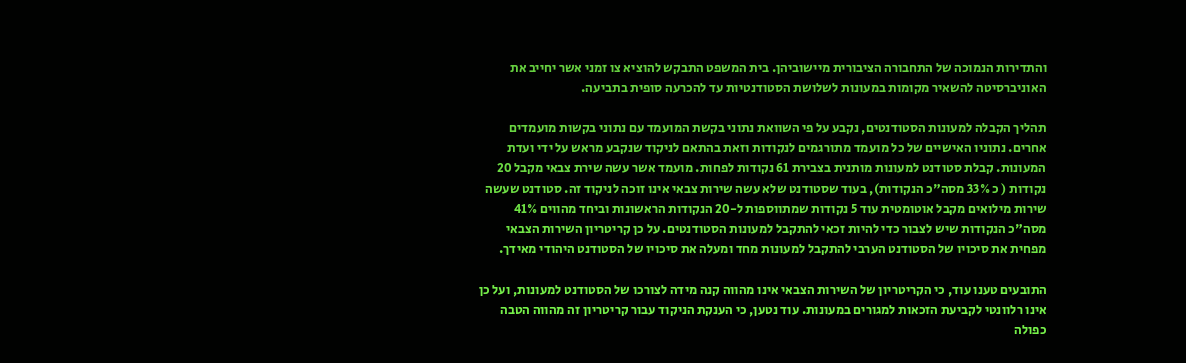והתדירות הנמוכה של התחבורה הציבורית מיישוביהן. בית המשפט התבקש להוציא צו זמני אשר יחייב את האוניברסיטה להשאיר מקומות במעונות לשלושת הסטודנטיות עד להכרעה סופית בתביעה.

תהליך הקבלה למעונות הסטודנטים, נקבע על פי השוואת נתוני בקשת המועמד עם נתוני בקשות מועמדים אחרים. נתוניו האישיים של כל מועמד מתורגמים לנקודות וזאת בהתאם לניקוד שנקבע מראש על ידי ועדת המעונות. קבלת סטודנט למעונות מותנית בצבירת 61 נקודות לפחות. מועמד אשר עשה שירת צבאי מקבל 20 נקודות ( כ 33% מסה"כ הנקודות), בעוד שסטודנט שלא עשה שירות צבאי אינו זוכה לניקוד זה. סטודנט שעשה שירות מילואים מקבל אוטומטית עוד 5 נקודות שמתווספות ל-20 הנקודות הראשונות וביחד מהווים 41% מסה"כ הנקודות שיש לצבור כדי להיות זכאי להתקבל למעונות הסטודנטים. על כן קריטריון השירות הצבאי מפחית את סיכויו של הסטודנט הערבי להתקבל למעונות מחד ומעלה את סיכויו של הסטודנט היהודי מאידך.

התובעים טענו עוד, כי הקריטריון של השירות הצבאי אינו מהווה קנה מידה לצורכו של הסטודנט למעונות, ועל כן אינו רלוונטי לקביעת הזכאות למגורים במעונות. עוד נטען, כי הענקת הניקוד עבור קריטריון זה מהווה הטבה כפולה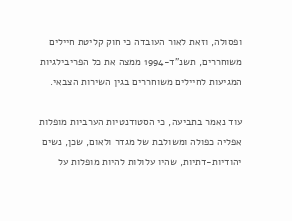ופסולה, וזאת לאור העובדה כי חוק קליטת חיילים משוחררים, תשנ"ד-1994 ממצה את כל הפריבילגיות המגיעות לחיילים משוחררים בגין השירות הצבאי.

עוד נאמר בתביעה, כי הסטודנטיות הערביות מופלות אפליה כפולה ומשולבת של מגדר ולאום, שכן, נשים יהודיות-דתיות, שהיו עלולות להיות מופלות על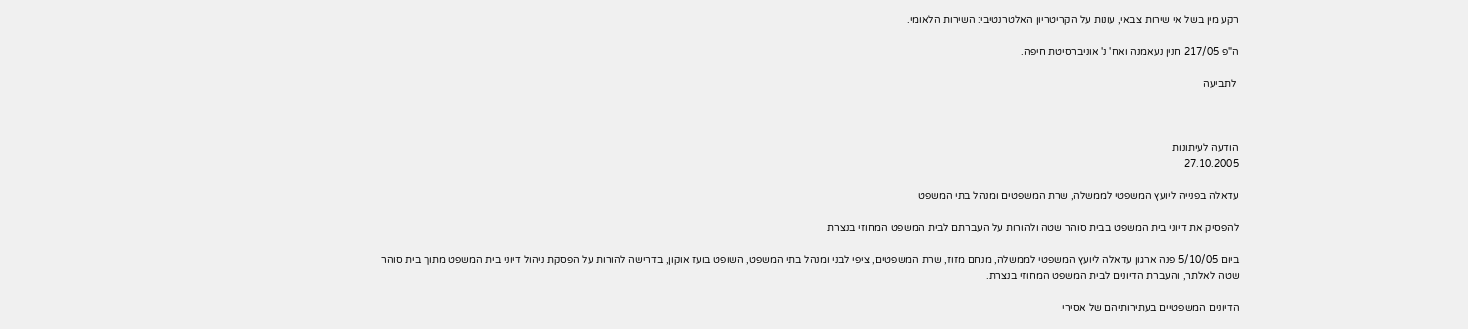רקע מין בשל אי שירות צבאי, עונות על הקריטריון האלטרנטיבי: השירות הלאומי.

ה"פ 217/05 חנין נעאמנה ואח' נ' אוניברסיטת חיפה.

 לתביעה



הודעה לעיתונות
27.10.2005

עדאלה בפנייה ליועץ המשפטי לממשלה, שרת המשפטים ומנהל בתי המשפט

להפסיק את דיוני בית המשפט בבית סוהר שטה ולהורות על העברתם לבית המשפט המחוזי בנצרת

ביום 5/10/05 פנה ארגון עדאלה ליועץ המשפטי לממשלה, מנחם מזוז, שרת המשפטים, ציפי לבני ומנהל בתי המשפט, השופט בועז אוקון, בדרישה להורות על הפסקת ניהול דיוני בית המשפט מתוך בית סוהר שטה לאלתר, והעברת הדיונים לבית המשפט המחוזי בנצרת.

הדיונים המשפטיים בעתירותיהם של אסירי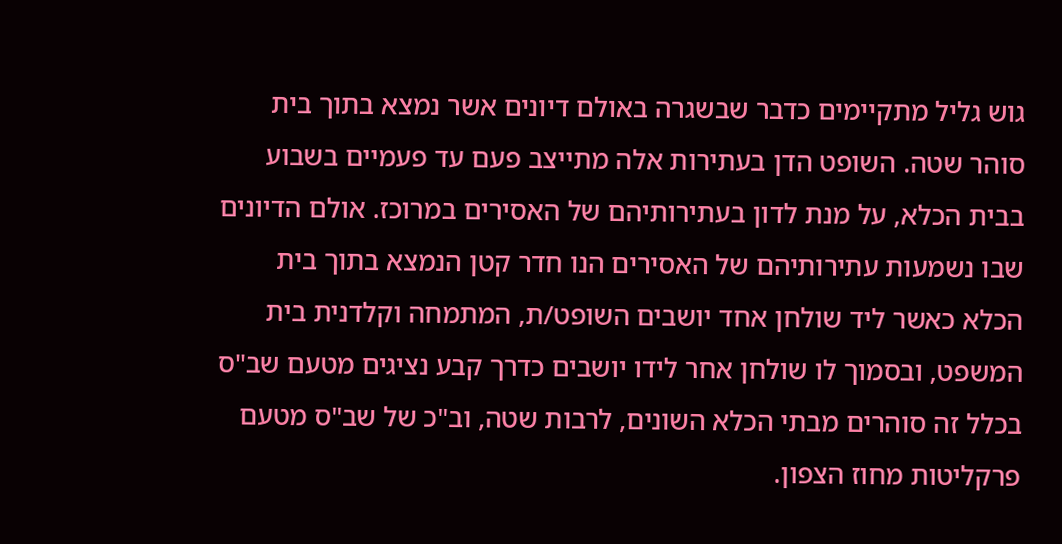גוש גליל מתקיימים כדבר שבשגרה באולם דיונים אשר נמצא בתוך בית סוהר שטה. השופט הדן בעתירות אלה מתייצב פעם עד פעמיים בשבוע בבית הכלא, על מנת לדון בעתירותיהם של האסירים במרוכז. אולם הדיונים שבו נשמעות עתירותיהם של האסירים הנו חדר קטן הנמצא בתוך בית הכלא כאשר ליד שולחן אחד יושבים השופט/ת, המתמחה וקלדנית בית המשפט, ובסמוך לו שולחן אחר לידו יושבים כדרך קבע נציגים מטעם שב"ס בכלל זה סוהרים מבתי הכלא השונים, לרבות שטה, וב"כ של שב"ס מטעם פרקליטות מחוז הצפון.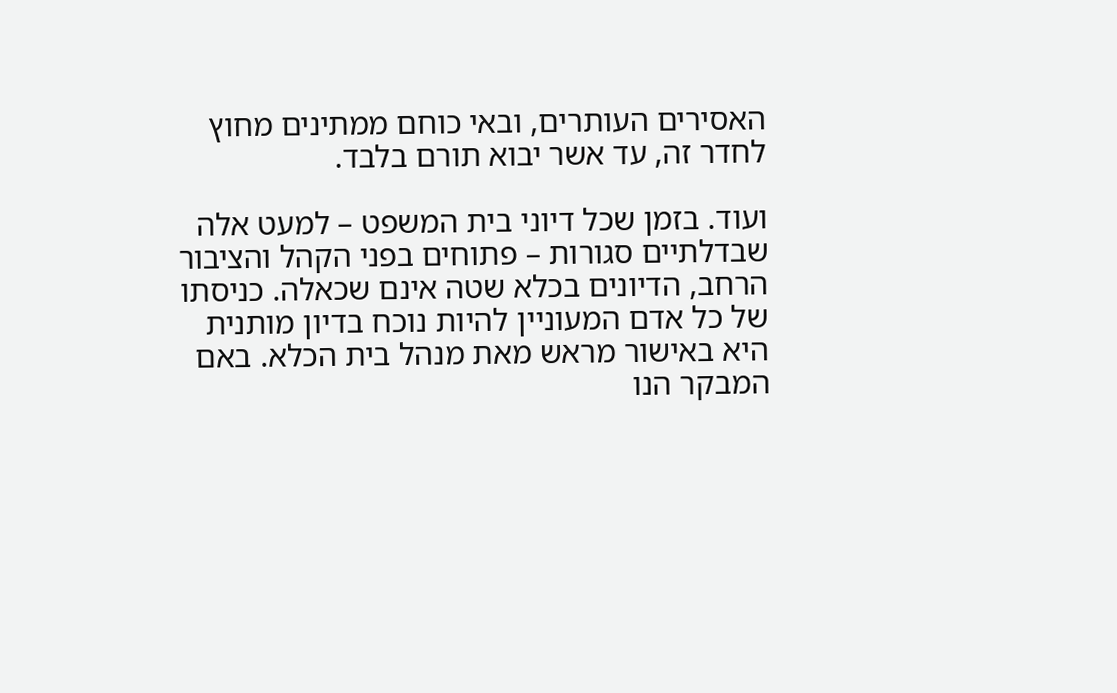האסירים העותרים, ובאי כוחם ממתינים מחוץ לחדר זה, עד אשר יבוא תורם בלבד.

ועוד. בזמן שכל דיוני בית המשפט – למעט אלה שבדלתיים סגורות – פתוחים בפני הקהל והציבור הרחב, הדיונים בכלא שטה אינם שכאלה. כניסתו של כל אדם המעוניין להיות נוכח בדיון מותנית היא באישור מראש מאת מנהל בית הכלא. באם המבקר הנו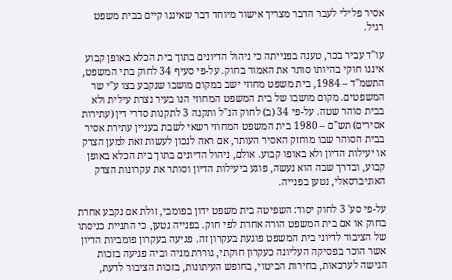אסיר פלילי לעבר הדבר מצריך אישור מיוחד דבר שאיננו קיים בבית משפט רגיל.

עו"ד עביר בכר, טענה בפנייתה כי ניהול הדיונים בתוך בית הכלא באופן קבוע איננו חוקי בהיותו סותר את האמור בחוק. על-פי סעיף 34 לחוק בתי המשפט, התשמ"ד – 1984, בית משפט מחוזי ישב במקום מושבו שנקבע בצו ע"י שר המשפטים. מקום מושבו של בית המשפט המחוזי הנו בעיר נצרת עילית ולא בבית סוהר שטה. על-פי 34 (ב) לחוק הנ"ל ותקנה 3 לתקנות סדרי דין (עתירות אסירים) תש"ם – 1980 בית המשפט המחוזי רשאי לשבת בעניין עתירת אסיר בבית הסוהר שבו מוחזק האסיר העותר, אם ראה לנכון לעשות זאת למען הצדק או יעילות הדיון ולא באופו קבוע. אולם, ניהול הדיונים בתוך בית הכלא באופן קבוע, ובדרך שבה הוא נעשה, פוגע ביעילות הדיון וסותר את עקרונות הצדק האוניברסאלי, נטען בפנייה.

על-פי סע' 3 לחוק יסוד: השפיטה בית משפט ידון בפומבי, זולת אם נקבע אחרת בחוק או אם בית המשפט הורה אחרת לפי חוק. בפנייה נטען, כי התניית כניסתו של הציבור לדיוני בית המשפט פוגעת בעקרון זה. פגיעה בעקרון פומביות הדיון אשר הוכר בפסיקה העליונה כעקרון חוקתי, גוררת מניה וביה פגיעה בזכות הגישה לערכאות, בחירות הביטוי, בחופש העיתונות, בזכות הציבור לדעת,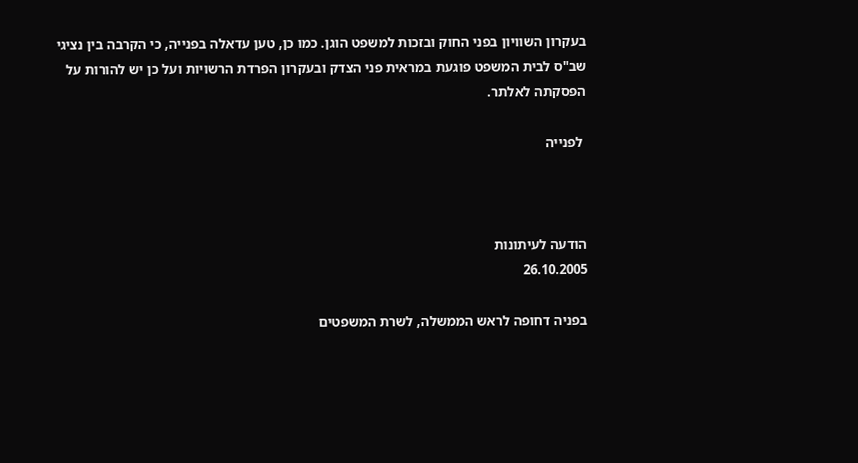בעקרון השוויון בפני החוק ובזכות למשפט הוגן. כמו כן, טען עדאלה בפנייה, כי הקרבה בין נציגי שב"ס לבית המשפט פוגעת במראית פני הצדק ובעקרון הפרדת הרשויות ועל כן יש להורות על הפסקתה לאלתר.

 לפנייה



הודעה לעיתונות
26.10.2005

בפניה דחופה לראש הממשלה, לשרת המשפטים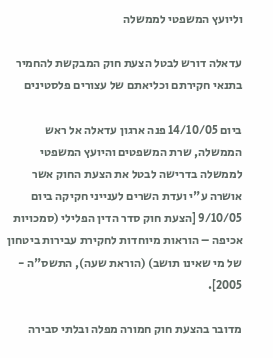וליועץ המשפטי לממשלה

עדאלה דורש לבטל הצעת חוק המבקשת להחמיר בתנאי חקירתם וכליאתם של עצורים פלסטינים

ביום 14/10/05 פנה ארגון עדאלה אל ראש הממשלה, שרת המשפטים והיועץ המשפטי לממשלה בדרישה לבטל את הצעת החוק אשר אושרה ע"י ועדת השרים לענייני חקיקה ביום 9/10/05 [הצעת חוק סדר הדין הפלילי (סמכויות אכיפה – הוראות מיוחדות לחקירת עבירות ביטחון של מי שאינו תושב) (הוראת שעה), התשס"ה - 2005].

מדובר בהצעת חוק חמורה מפלה ובלתי סבירה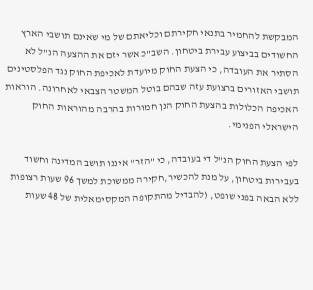המבקשת להחמיר בתנאי חקירתם וכליאתם של מי שאינם תושבי הארץ החשודים בביצוע עבירת ביטחון. השב"כ אשר יזם את ההצעה הנ"ל לא הסתיר את העובדה, כי הצעת החוק מיועדת לאכיפת החוק נגד הפלסטינים תושבי האזורים ברצועת עזה שבהם בוטל המשטר הצבאי לאחרונה. הוראות האכיפה הכלולות בהצעת החוק הנן חמורות בהרבה מהוראות החוק הישראלי הפנימי.

לפי הצעת החוק הנ"ל די בעובדה, כי "הזר" איננו תושב המדינה וחשוד בעבירות ביטחון, על מנת להכשיר,חקירה ממשוכת למשך 96 שעות רצופות ללא הבאה בפני שופט, (להבדיל מהתקופה המקסימאלית של 48 שעות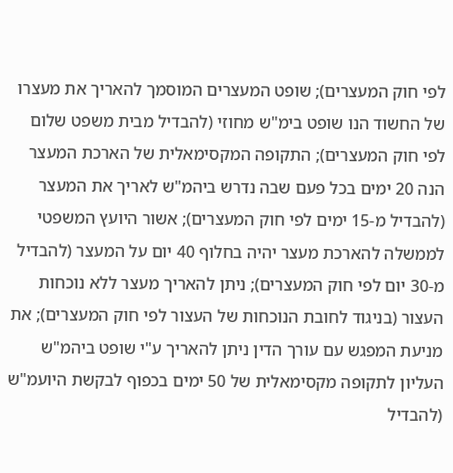לפי חוק המעצרים); שופט המעצרים המוסמך להאריך את מעצרו של החשוד הנו שופט בימ"ש מחוזי (להבדיל מבית משפט שלום לפי חוק המעצרים); התקופה המקסימאלית של הארכת המעצר הנה 20 ימים בכל פעם שבה נדרש ביהמ"ש לאריך את המעצר (להבדיל מ-15 ימים לפי חוק המעצרים); אשור היועץ המשפטי לממשלה להארכת מעצר יהיה בחלוף 40 יום על המעצר (להבדיל מ-30 יום לפי חוק המעצרים); ניתן להאריך מעצר ללא נוכחות העצור (בניגוד לחובת הנוכחות של העצור לפי חוק המעצרים); את מניעת המפגש עם עורך הדין ניתן להאריך ע"י שופט ביהמ"ש העליון לתקופה מקסימאלית של 50 ימים בכפוף לבקשת היועמ"ש (להבדיל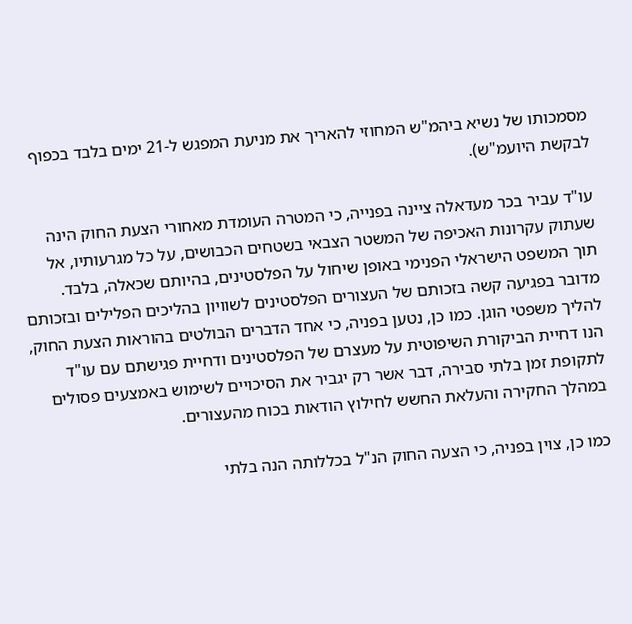מסמכותו של נשיא ביהמ"ש המחוזי להאריך את מניעת המפגש ל-21 ימים בלבד בכפוף לבקשת היועמ"ש).

עו"ד עביר בכר מעדאלה ציינה בפנייה, כי המטרה העומדת מאחורי הצעת החוק הינה שעתוק עקרונות האכיפה של המשטר הצבאי בשטחים הכבושים, על כל מגרעותיו, אל תוך המשפט הישראלי הפנימי באופן שיחול על הפלסטינים, בהיותם שכאלה, בלבד. מדובר בפגיעה קשה בזכותם של העצורים הפלסטינים לשוויון בהליכים הפלילים ובזכותם להליך משפטי הוגן. כמו כן, נטען בפניה, כי אחד הדברים הבולטים בהוראות הצעת החוק, הנו דחיית הביקורת השיפוטית על מעצרם של הפלסטינים ודחיית פגישתם עם עו"ד לתקופת זמן בלתי סבירה, דבר אשר רק יגביר את הסיכויים לשימוש באמצעים פסולים במהלך החקירה והעלאת החשש לחילוץ הודאות בכוח מהעצורים.

כמו כן, צוין בפניה, כי הצעה החוק הנ"ל בכללותה הנה בלתי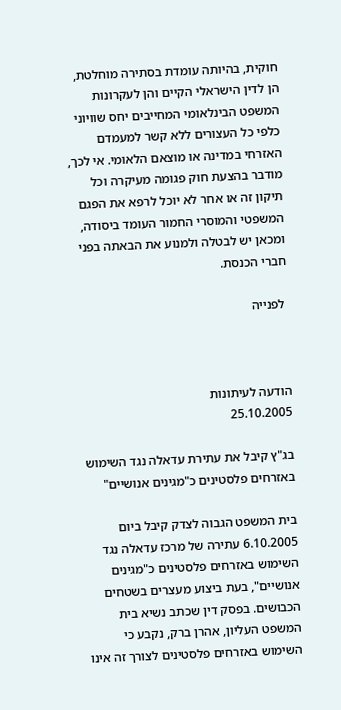חוקית, בהיותה עומדת בסתירה מוחלטת, הן לדין הישראלי הקיים והן לעקרונות המשפט הבינלאומי המחייבים יחס שוויוני כלפי כל העצורים ללא קשר למעמדם האזרחי במדינה או מוצאם הלאומי. אי לכך, מודבר בהצעת חוק פגומה מעיקרה וכל תיקון זה או אחר לא יוכל לרפא את הפגם המשפטי והמוסרי החמור העומד ביסודה, ומכאן יש לבטלה ולמנוע את הבאתה בפני חברי הכנסת.

 לפנייה



הודעה לעיתונות
25.10.2005

בג"ץ קיבל את עתירת עדאלה נגד השימוש באזרחים פלסטינים כ"מגינים אנושיים"

בית המשפט הגבוה לצדק קיבל ביום 6.10.2005 עתירה של מרכז עדאלה נגד השימוש באזרחים פלסטינים כ"מגינים אנושיים", בעת ביצוע מעצרים בשטחים הכבושים. בפסק דין שכתב נשיא בית המשפט העליון, אהרן ברק, נקבע כי השימוש באזרחים פלסטינים לצורך זה אינו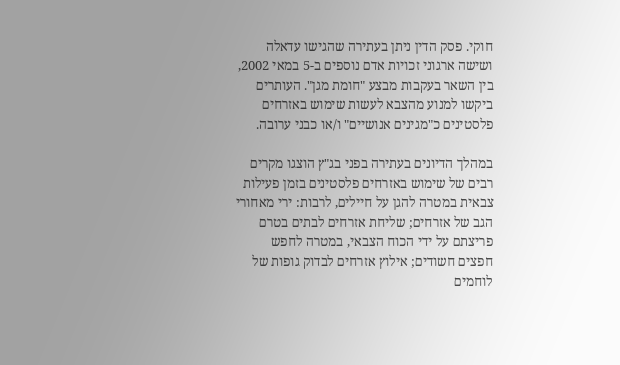חוקי. פסק הדין ניתן בעתירה שהגישו עדאלה ושישה ארגוני זכויות אדם נוספים ב-5 במאי 2002, בין השאר בעקבות מבצע "חומת מגן". העותרים ביקשו למנוע מהצבא לעשות שימוש באזרחים פלסטינים כ"מגינים אנושיים" ו/או כבני ערובה.

במהלך הדיונים בעתירה בפני בג"ץ הוצגו מקרים רבים של שימוש באזרחים פלסטינים בזמן פעילות צבאית במטרה להגן על חיילים, לרבות: ירי מאחורי הגב של אזרחים; שליחת אזרחים לבתים בטרם פריצתם על ידי הכוח הצבאי, במטרה לחפש חפצים חשודים; אילוץ אזרחים לבדוק גופות של לוחמים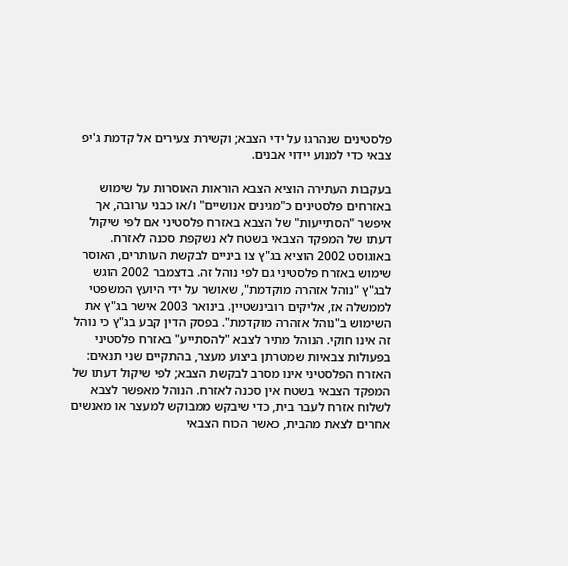פלסטינים שנהרגו על ידי הצבא; וקשירת צעירים אל קדמת ג'יפ צבאי כדי למנוע יידוי אבנים.

בעקבות העתירה הוציא הצבא הוראות האוסרות על שימוש באזרחים פלסטינים כ"מגינים אנושיים" ו/או כבני ערובה, אך איפשר "הסתייעות" של הצבא באזרח פלסטיני אם לפי שיקול דעתו של המפקד הצבאי בשטח לא נשקפת סכנה לאזרח. באוגוסט 2002 הוציא בג"ץ צו ביניים לבקשת העותרים, האוסר שימוש באזרח פלסטיני גם לפי נוהל זה. בדצמבר 2002 הוגש לבג"ץ "נוהל אזהרה מוקדמת", שאושר על ידי היועץ המשפטי לממשלה אז, אליקים רובינשטיין. בינואר 2003 אישר בג"ץ את השימוש ב"נוהל אזהרה מוקדמת". בפסק הדין קבע בג"ץ כי נוהל זה אינו חוקי. הנוהל מתיר לצבא "להסתייע" באזרח פלסטיני בפעולות צבאיות שמטרתן ביצוע מעצר, בהתקיים שני תנאים: האזרח הפלסטיני אינו מסרב לבקשת הצבא; לפי שיקול דעתו של המפקד הצבאי בשטח אין סכנה לאזרח. הנוהל מאפשר לצבא לשלוח אזרח לעבר בית, כדי שיבקש ממבוקש למעצר או מאנשים אחרים לצאת מהבית, כאשר הכוח הצבאי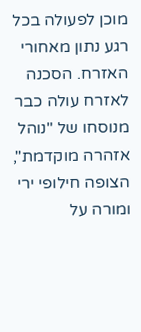מוכן לפעולה בכל רגע נתון מאחורי האזרח. הסכנה לאזרח עולה כבר מנוסחו של "נוהל אזהרה מוקדמת", הצופה חילופי ירי ומורה על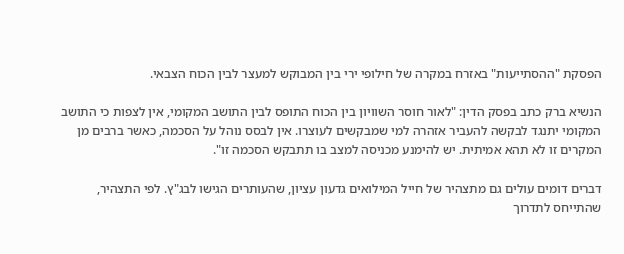הפסקת "ההסתייעות" באזרח במקרה של חילופי ירי בין המבוקש למעצר לבין הכוח הצבאי.

הנשיא ברק כתב בפסק הדין: "לאור חוסר השוויון בין הכוח התופס לבין התושב המקומי, אין לצפות כי התושב המקומי יתנגד לבקשה להעביר אזהרה למי שמבקשים לעוצרו. אין לבסס נוהל על הסכמה, כאשר ברבים מן המקרים זו לא תהא אמיתית. יש להימנע מכניסה למצב בו תתבקש הסכמה זו".

דברים דומים עולים גם מתצהיר של חייל המילואים גדעון עציון, שהעותרים הגישו לבג"ץ. לפי התצהיר, שהתייחס לתדרוך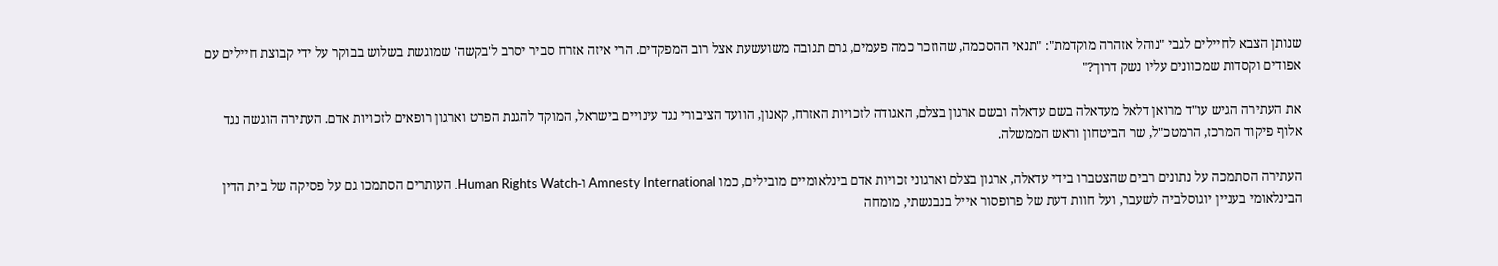שנותן הצבא לחיילים לגבי "נוהל אזהרה מוקדמת": "תנאי ההסכמה, שהוזכר כמה פעמים, גרם תגובה משועשעת אצל רוב המפקדים. הרי איזה אזרח סביר יסרב ל'בקשה' שמוגשת בשלוש בבוקר על ידי קבוצת חיילים עם אפודים וקסדות שמכוונים עליו נשק דרוך?"

את העתירה הגיש עו"ד מרואן דלאל מעדאלה בשם עדאלה ובשם ארגון בצלם, האגודה לזכויות האזרח, קאנון, הוועד הציבורי נגד עינויים בישראל, המוקד להגנת הפרט וארגון רופאים לזכויות אדם. העתירה הוגשה נגד אלוף פיקוד המרכז, הרמטכ"ל, שר הביטחון וראש הממשלה.

העתירה הסתמכה על נתונים רבים שהצטברו בידי עדאלה, ארגון בצלם וארגוני זכויות אדם בינלאומיים מובילים, כמו Amnesty International ו-Human Rights Watch. העותרים הסתמכו גם על פסיקה של בית הדין הבינלאומי בעניין יוגוסלביה לשעבר, ועל חוות דעת של פרופסור אייל בנבנשתי, מומחה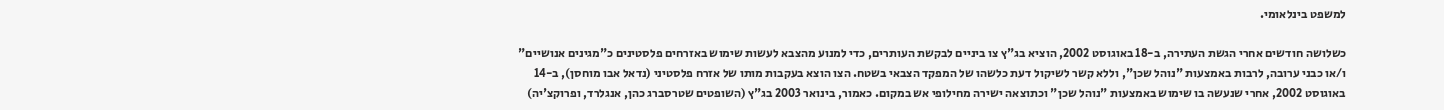למשפט בינלאומי.

כשלושה חודשים אחרי הגשת העתירה, ב-18 באוגוסט 2002, הוציא בג"ץ צו ביניים לבקשת העותרים, כדי למנוע מהצבא לעשות שימוש באזרחים פלסטינים כ"מגינים אנושיים" ו/או כבני ערובה, לרבות באמצעות "נוהל שכן", וללא קשר לשיקול דעת כלשהו של המפקד הצבאי בשטח. הצו הוצא בעקבות מותו של אזרח פלסטיני (נדאל אבו מוחסן), ב-14 באוגוסט 2002, אחרי שנעשה בו שימוש באמצעות "נוהל שכן" וכתוצאה ישירה מחילופי אש במקום. כאמור, בינואר 2003 בג"ץ (השופטים שטרסברג כהן, אנגלרד, ופרוקצ'יה)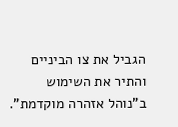הגביל את צו הביניים והתיר את השימוש ב"נוהל אזהרה מוקדמת".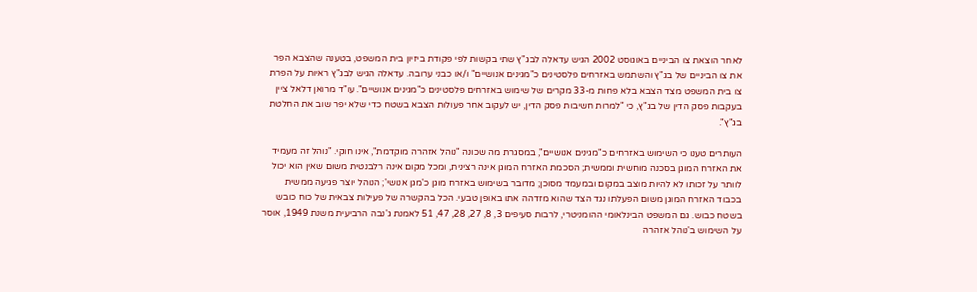לאחר הוצאת צו הביניים באוגוסט 2002 הגיש עדאלה לבג"ץ שתי בקשות לפי פקודת ביזיון בית המשפט, בטענה שהצבא הפר את צו הביניים של בג"ץ והשתמש באזרחים פלסטינים כ"מגינים אנושיים" ו/או כבני ערובה. עדאלה הגיש לבג"ץ ראיות על הפרת צו בית המשפט מצד הצבא בלא פחות מ-33 מקרים של שימוש באזרחים פלסטינים כ"מגינים אנושיים". עו"ד מרואן דלאל ציין בעקבות פסק הדין של בג"ץ, כי "למרות חשיבות פסק הדין, יש לעקוב אחר פעולות הצבא בשטח כדי שלא יפר שוב את החלטת בג"ץ".

העותרים טענו כי השימוש באזרחים כ"מגינים אנושיים", במסגרת מה שכונה "נוהל אזהרה מוקדמת", אינו חוקי. "נוהל זה מעמיד את האזרח המוגן בסכנה מוחשית וממשית; הסכמת האזרח המוגן אינה רצינית, ומכל מקום אינה רלבנטית משום שאין הוא יכול לוותר על זכותו לא להיות מוצב במקום ובמעמד מסוכן; מדובר בשימוש באזרח מוגן כ'מגן אנושי'; הנוהל יוצר פגיעה ממשית בכבוד האזרח המוגן משום הפעלתו נגד הצד שהוא מזדהה אתו באופן טבעי. הכל בהקשרה של פעילות צבאית של כוח כובש בשטח כבוש. גם המשפט הבינלאומי ההומניטרי, לרבות סעיפים 3, 8, 27, 28, 47, 51 לאמנת ג'נבה הרביעית משנת 1949, אוסר על השימוש ב'נוהל אזהרה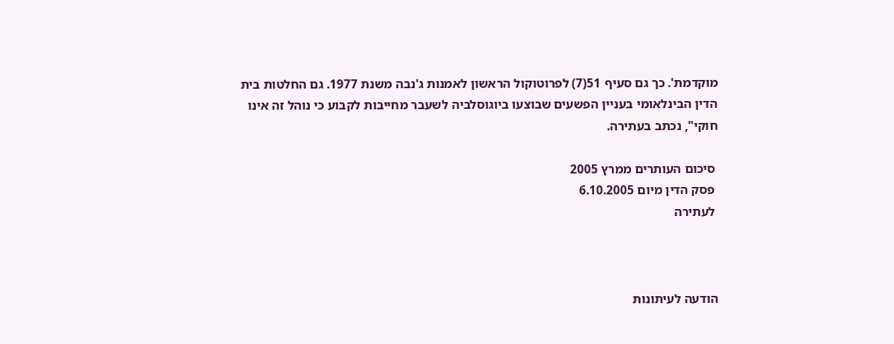מוקדמת'. כך גם סעיף 51(7) לפרוטוקול הראשון לאמנות ג'נבה משנת 1977. גם החלטות בית הדין הבינלאומי בעניין הפשעים שבוצעו ביוגוסלביה לשעבר מחייבות לקבוע כי נוהל זה אינו חוקי", נכתב בעתירה.

 סיכום העותרים ממרץ 2005
 פסק הדין מיום 6.10.2005
 לעתירה



הודעה לעיתונות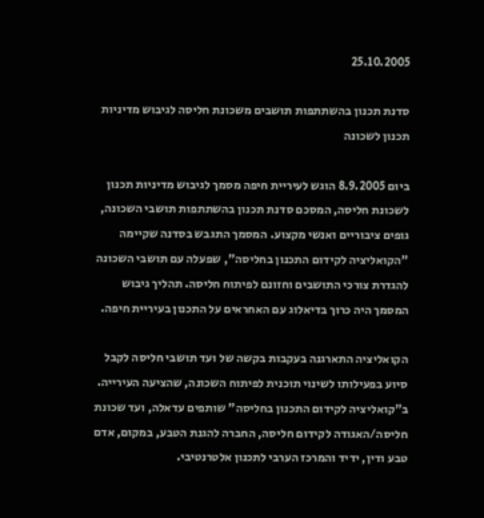25.10.2005

סדנת תכנון בהשתתפות תושבים משכונת חליסה לגיבוש מדיניות תכנון לשכונה

ביום 8.9.2005 הוגש לעיריית חיפה מסמך לגיבוש מדיניות תכנון לשכונת חליסה, המסכם סדנת תכנון בהשתתפות תושבי השכונה, גופים ציבוריים ואנשי מקצוע. המסמך התגבש בסדנה שקיימה "הקואליציה לקידום התכנון בחליסה", שפעלה עם תושבי השכונה להגדרת צורכי התושבים וחזונם לפיתוח חליסה. תהליך גיבוש המסמך היה כרוך בדיאלוג עם האחראים על התכנון בעיריית חיפה.

הקואליציה התארגנה בעקבות בקשה של ועד תושבי חליסה לקבל סיוע בפעילותו לשינוי תוכנית לפיתוח השכונה, שהציעה העירייה. ב"קואליציה לקידום התכנון בחליסה" שותפים עדאלה, ועד שכונת חליסה/האגודה לקידום חליסה, החברה להגנת הטבע, במקום, אדם טבע ודין, ידיד והמרכז הערבי לתכנון אלטרנטיבי.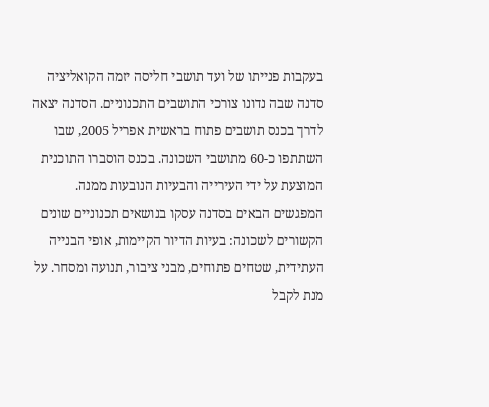בעקבות פנייתו של ועד תושבי חליסה יזמה הקואליציה סדנה שבה נדונו צורכי התושבים התכנוניים. הסדנה יצאה לדרך בכנס תושבים פתוח בראשית אפריל 2005, שבו השתתפו כ-60 מתושבי השכונה. בכנס הוסברו התוכנית המוצעת על ידי העירייה והבעיות הנובעות ממנה. המפגשים הבאים בסדנה עסקו בנושאים תכנוניים שונים הקשורים לשכונה: בעיות הדיור הקיימות, אופי הבנייה העתידית, שטחים פתוחים, מבני ציבור, תנועה ומסחר. על מנת לקבל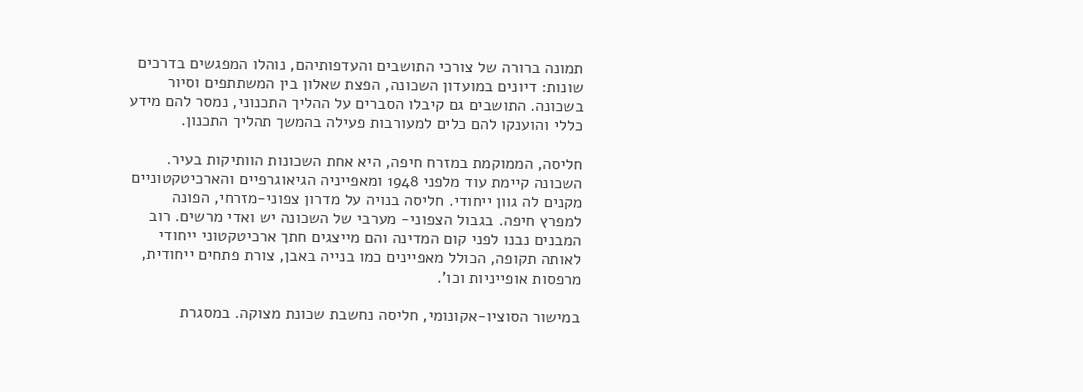תמונה ברורה של צורכי התושבים והעדפותיהם, נוהלו המפגשים בדרכים שונות: דיונים במועדון השכונה, הפצת שאלון בין המשתתפים וסיור בשכונה. התושבים גם קיבלו הסברים על ההליך התכנוני, נמסר להם מידע כללי והוענקו להם כלים למעורבות פעילה בהמשך תהליך התכנון.

חליסה, הממוקמת במזרח חיפה, היא אחת השכונות הוותיקות בעיר. השכונה קיימת עוד מלפני 1948 ומאפייניה הגיאוגרפיים והארכיטקטוניים מקנים לה גוון ייחודי. חליסה בנויה על מדרון צפוני-מזרחי, הפונה למפרץ חיפה. בגבול הצפוני- מערבי של השכונה יש ואדי מרשים. רוב המבנים נבנו לפני קום המדינה והם מייצגים חתך ארכיטקטוני ייחודי לאותה תקופה, הכולל מאפיינים כמו בנייה באבן, צורת פתחים ייחודית, מרפסות אופייניות וכו'.

במישור הסוציו-אקונומי, חליסה נחשבת שכונת מצוקה. במסגרת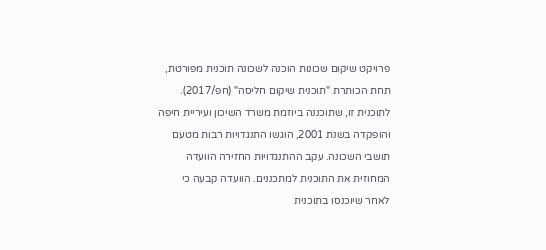פרויקט שיקום שכונות הוכנה לשכונה תוכנית מפורטת, תחת הכותרת "תוכנית שיקום חליסה" (חפ/2017). לתוכנית זו, שתוכננה ביוזמת משרד השיכון ועיריית חיפה והופקדה בשנת 2001, הוגשו התנגדויות רבות מטעם תושבי השכונה. עקב ההתנגדויות החזירה הוועדה המחוזית את התוכנית למתכננים. הוועדה קבעה כי לאחר שיוכנסו בתוכנית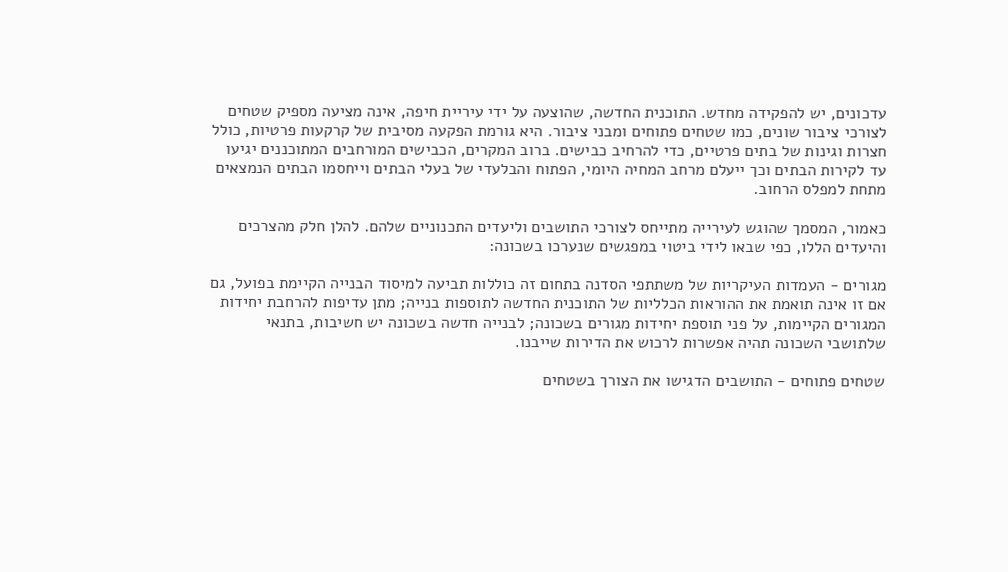עדכונים, יש להפקידה מחדש. התוכנית החדשה, שהוצעה על ידי עיריית חיפה, אינה מציעה מספיק שטחים לצורכי ציבור שונים, כמו שטחים פתוחים ומבני ציבור. היא גורמת הפקעה מסיבית של קרקעות פרטיות, כולל חצרות וגינות של בתים פרטיים, כדי להרחיב כבישים. ברוב המקרים, הכבישים המורחבים המתוכננים יגיעו עד לקירות הבתים וכך ייעלם מרחב המחיה היומי, הפתוח והבלעדי של בעלי הבתים וייחסמו הבתים הנמצאים מתחת למפלס הרחוב.

כאמור, המסמך שהוגש לעירייה מתייחס לצורכי התושבים וליעדים התכנוניים שלהם. להלן חלק מהצרכים והיעדים הללו, כפי שבאו לידי ביטוי במפגשים שנערכו בשכונה:

מגורים - העמדות העיקריות של משתתפי הסדנה בתחום זה כוללות תביעה למיסוד הבנייה הקיימת בפועל, גם אם זו אינה תואמת את ההוראות הכלליות של התוכנית החדשה לתוספות בנייה; מתן עדיפות להרחבת יחידות המגורים הקיימות, על פני תוספת יחידות מגורים בשכונה; לבנייה חדשה בשכונה יש חשיבות, בתנאי שלתושבי השכונה תהיה אפשרות לרכוש את הדירות שייבנו.

שטחים פתוחים - התושבים הדגישו את הצורך בשטחים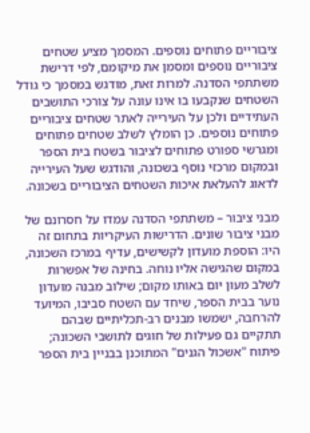ציבוריים פתוחים נוספים. המסמך מציע שטחים ציבוריים נוספים ומסמן את מיקומם, לפי דרישת משתתפי הסדנה. למרות זאת, מודגש במסמך כי גודל השטחים שנקבעו בו אינו עונה על צורכי התושבים העתידיים ולכן על העירייה לאתר שטחים ציבוריים פתוחים נוספים. כן הומלץ לשלב שטחים פתוחים ומגרשי ספורט פתוחים לציבור בשטח בית הספר ובמקום מרכזי נוסף בשכונה, והודגש שעל העירייה לדאוג להעלאת איכות השטחים הציבוריים בשכונה.

מבני ציבור – משתתפי הסדנה עמדו על חסרונם של מבני ציבור שונים. הדרישות העיקריות בתחום זה היו: הוספת מועדון לקשישים, עדיף במרכז השכונה, במקום שהגישה אליו נוחה. בחינה של אפשרות לשלב מעון יום באותו מקום; שילוב מבנה מועדון נוער בבית הספר, שיחד עם השטח סביבו, המיועד להרחבה, ישמשו מבנים רב-תכליתיים שבהם תתקיים גם פעילות של חוגים לתושבי השכונה; פיתוח "אשכול הגנים" המתוכנן בבניין בית הספר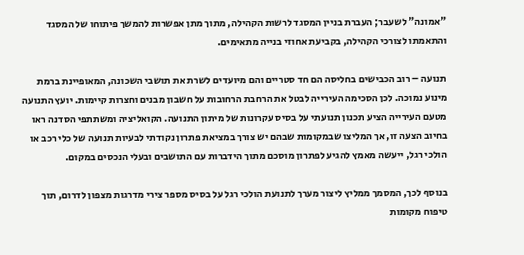"אמונה" לשעבר; העברת בניין המסגד לרשות הקהילה, מתוך מתן אפשרות להמשך פיתוחו של המסגד והתאמתו לצורכי הקהילה, בקביעת אחוזי בנייה מתאימים.

תנועה – רוב הכבישים בחליסה הם חד סטריים והם מיועדים לשרת את תושבי השכונה, המאופיינת ברמת מינוע נמוכה. לכן הסכימה העירייה לבטל את הרחבת הרחובות על חשבון מבנים וחצרות קיימות. יועץ התנועה מטעם העירייה הציע תכנון תנועתי על בסיס עקרונות של מיתון התנועה. הקואליציה ומשתתפי הסדנה ראו בחיוב הצעה זו, אך המליצו שבמקומות שבהם יש צורך במציאת פתרון נקודתי לבעיות תנועה של כלי רכב או הולכי רגל, ייעשה מאמץ להגיע לפתרון מוסכם מתוך הידברות עם התושבים ובעלי הנכסים במקום.

בנוסף לכך, המסמך ממליץ ליצור מערך לתנועת הולכי רגל על בסיס מספר צירי מדרגות מצפון לדרום, תוך טיפוח מקומות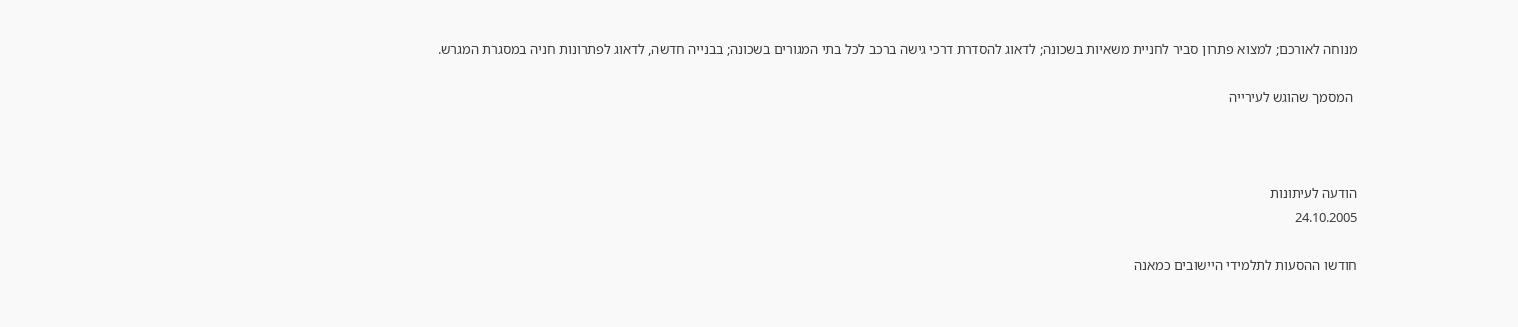מנוחה לאורכם; למצוא פתרון סביר לחניית משאיות בשכונה; לדאוג להסדרת דרכי גישה ברכב לכל בתי המגורים בשכונה; בבנייה חדשה, לדאוג לפתרונות חניה במסגרת המגרש.

 המסמך שהוגש לעירייה



הודעה לעיתונות
24.10.2005

חודשו ההסעות לתלמידי היישובים כמאנה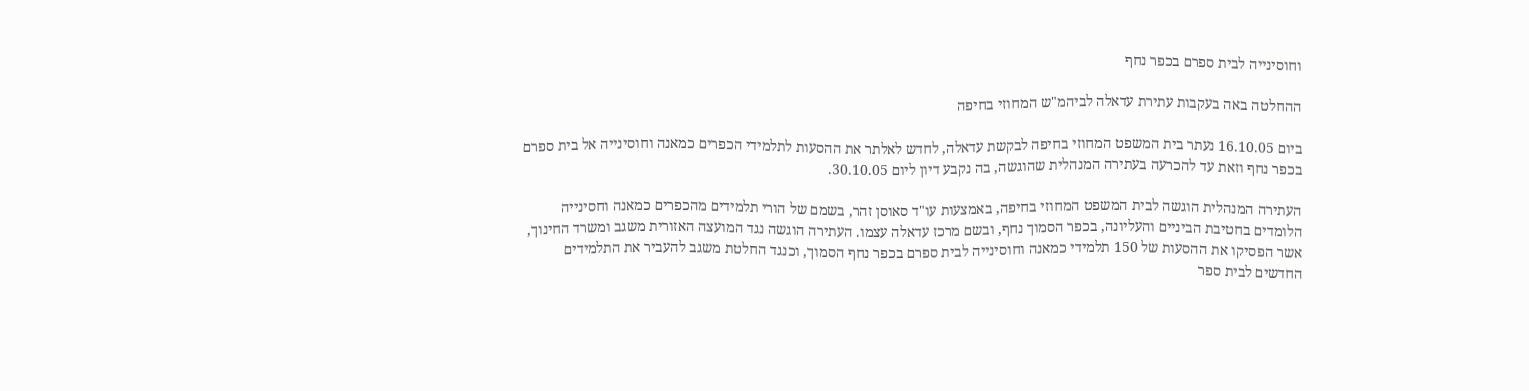וחוסינייה לבית ספרם בכפר נחף

ההחלטה באה בעקבות עתירת עדאלה לביהמ"ש המחוזי בחיפה

ביום 16.10.05 נעתר בית המשפט המחוזי בחיפה לבקשת עדאלה, לחדש לאלתר את ההסעות לתלמידי הכפרים כמאנה וחוסינייה אל בית ספרם בכפר נחף וזאת עד להכרעה בעתירה המנהלית שהוגשה, בה נקבע דיון ליום 30.10.05.

העתירה המנהלית הוגשה לבית המשפט המחוזי בחיפה, באמצעות עו"ד סאוסן זהר, בשמם של הורי תלמידים מהכפרים כמאנה וחסינייה הלומדים בחטיבת הביניים והעליונה, בכפר הסמוך נחף, ובשם מרכז עדאלה עצמו. העתירה הוגשה נגד המועצה האזורית משגב ומשרד החינוך, אשר הפסיקו את ההסעות של 150 תלמידי כמאנה וחוסינייה לבית ספרם בכפר נחף הסמוך, וכנגד החלטת משגב להעביר את התלמידים החדשים לבית ספר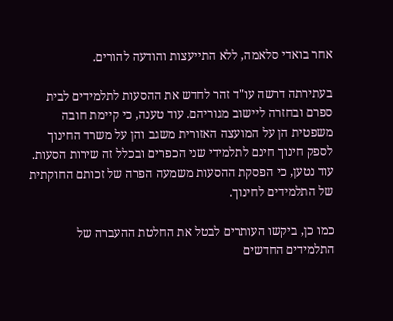אחר בואדי סלאמה, ללא התייעצות והודעה להורים.

בעתירתה דרשה עו"ד זהר לחדש את ההסעות לתלמידים לבית ספרם ובחזרה ליישוב מגוריהם. עוד טענה, כי קיימת חובה משפטית הן על המועצה האזורית משגב והן על משרד החינוך לספק חינוך חינם לתלמידי שני הכפרים ובכלל זה שירות הסעות. עוד נטען, כי הפסקת ההסעות משמעה הפרה של זכותם החוקתית של התלמידים לחינוך.

כמו כן, ביקשו העותרים לבטל את החלטת ההעברה של התלמידים החדשים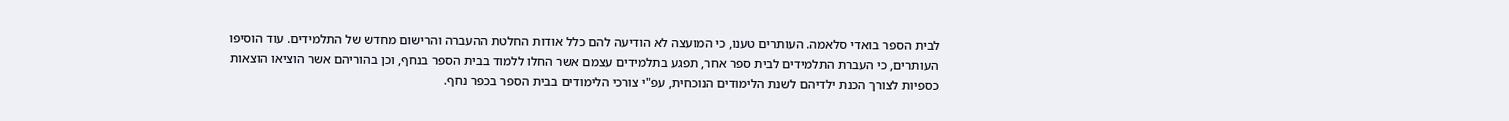לבית הספר בואדי סלאמה. העותרים טענו, כי המועצה לא הודיעה להם כלל אודות החלטת ההעברה והרישום מחדש של התלמידים. עוד הוסיפו העותרים, כי העברת התלמידים לבית ספר אחר, תפגע בתלמידים עצמם אשר החלו ללמוד בבית הספר בנחף, וכן בהוריהם אשר הוציאו הוצאות כספיות לצורך הכנת ילדיהם לשנת הלימודים הנוכחית, עפ"י צורכי הלימודים בבית הספר בכפר נחף.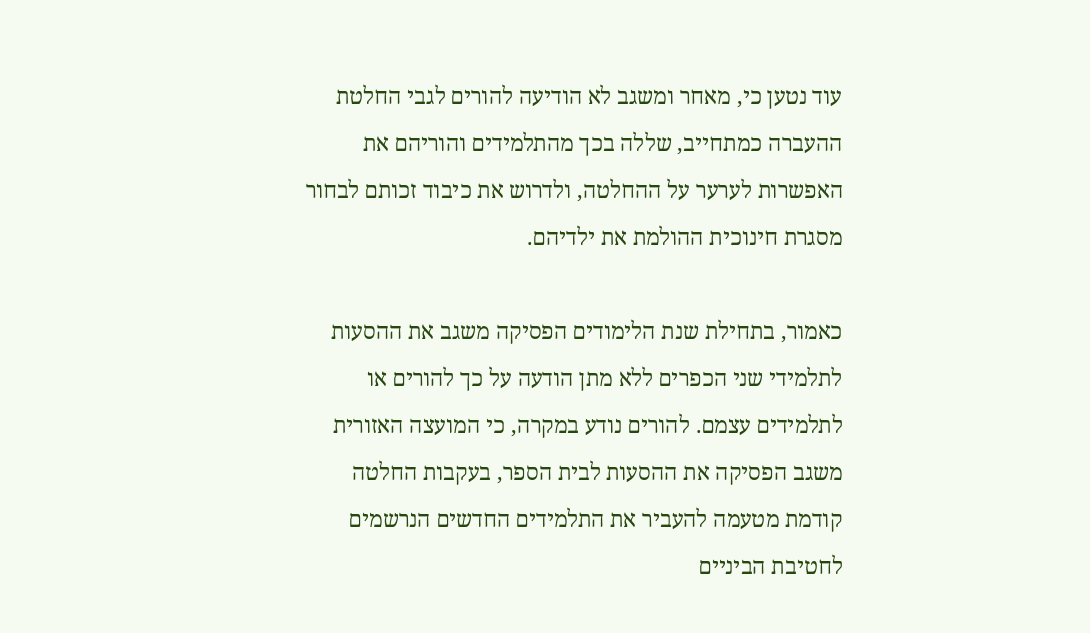עוד נטען כי, מאחר ומשגב לא הודיעה להורים לגבי החלטת ההעברה כמתחייב, שללה בכך מהתלמידים והוריהם את האפשרות לערער על ההחלטה, ולדרוש את כיבוד זכותם לבחור מסגרת חינוכית ההולמת את ילדיהם.

כאמור, בתחילת שנת הלימודים הפסיקה משגב את ההסעות לתלמידי שני הכפרים ללא מתן הודעה על כך להורים או לתלמידים עצמם. להורים נודע במקרה, כי המועצה האזורית משגב הפסיקה את ההסעות לבית הספר, בעקבות החלטה קודמת מטעמה להעביר את התלמידים החדשים הנרשמים לחטיבת הביניים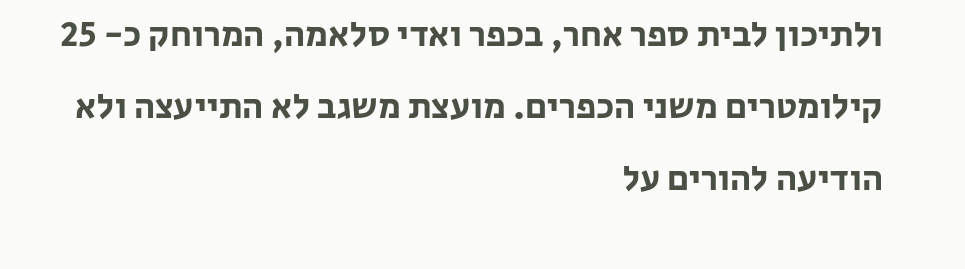ולתיכון לבית ספר אחר, בכפר ואדי סלאמה, המרוחק כ- 25 קילומטרים משני הכפרים. מועצת משגב לא התייעצה ולא הודיעה להורים על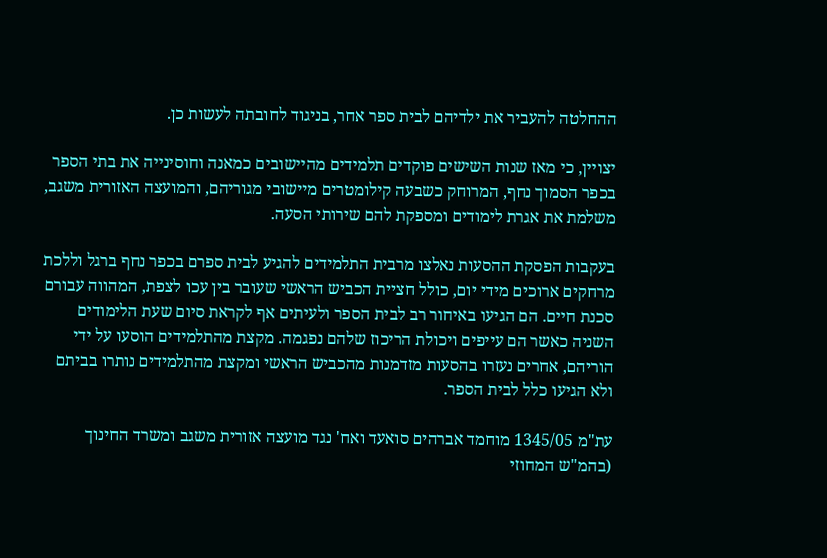ההחלטה להעביר את ילדיהם לבית ספר אחר, בניגוד לחובתה לעשות כן.

יצויין, כי מאז שנות השישים פוקדים תלמידים מהיישובים כמאנה וחוסינייה את בתי הספר בכפר הסמוך נחף, המרוחק כשבעה קילומטרים מיישובי מגוריהם, והמועצה האזורית משגב, משלמת את אגרת לימודים ומספקת להם שירותי הסעה.

בעקבות הפסקת ההסעות נאלצו מרבית התלמידים להגיע לבית ספרם בכפר נחף ברגל וללכת מרחקים ארוכים מידי יום, כולל חציית הכביש הראשי שעובר בין עכו לצפת, המהווה עבורם סכנת חיים. הם הגיעו באיחור רב לבית הספר ולעיתים אף לקראת סיום שעת הלימודים השניה כאשר הם עייפים ויכולת הריכוז שלהם נפגמה. מקצת מהתלמידים הוסעו על ידי הוריהם, אחרים נעזרו בהסעות מזדמנות מהכביש הראשי ומקצת מהתלמידים נותרו בביתם ולא הגיעו כלל לבית הספר.

עת"מ 1345/05 מוחמד אברהים סואעד ואח' נגד מועצה אזורית משגב ומשרד החינוך (בהמ"ש המחוזי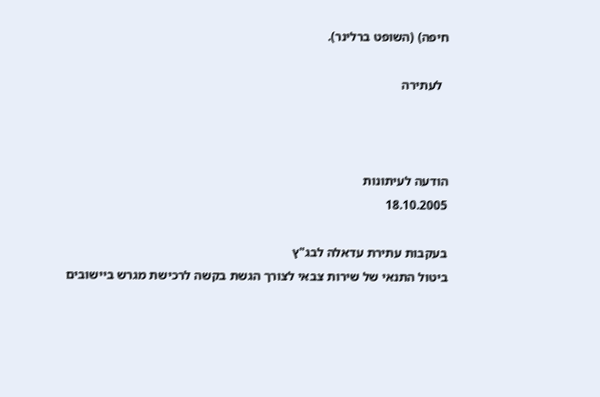חיפה) (השופט ברלינר).

  לעתירה



הודעה לעיתונות
18.10.2005

בעקבות עתירת עדאלה לבג"ץ
ביטול התנאי של שירות צבאי לצורך הגשת בקשה לרכישת מגרש ביישובים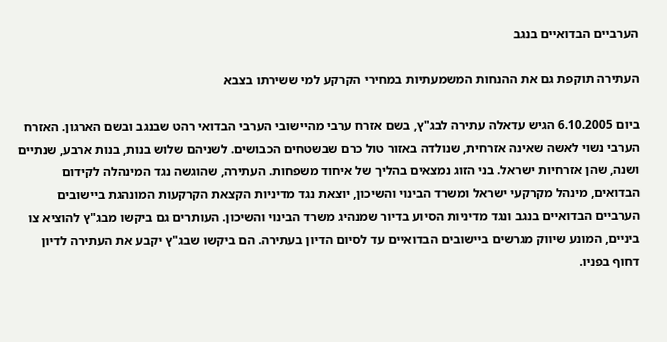הערביים הבדואיים בנגב

העתירה תוקפת גם את ההנחות המשמעתיות במחירי הקרקע למי ששירתו בצבא

ביום 6.10.2005 הגיש עדאלה עתירה לבג"ץ, בשם אזרח ערבי מהיישובי הערבי הבדואי רהט שבנגב ובשם הארגון. האזרח הערבי נשוי לאשה שאינה אזרחית, שנולדה באזור טול כרם שבשטחים הכבושים. לשניהם שלוש בנות, בנות ארבע, שנתיים ושנה, שהן אזרחיות ישראל. בני הזוג נמצאים בהליך של איחוד משפחות. העתירה, שהוגשה נגד המינהלה לקידום הבדואים, מינהל מקרקעי ישראל ומשרד הבינוי והשיכון, יוצאת נגד מדיניות הקצאת הקרקעות המונהגת ביישובים הערביים הבדואיים בנגב ונגד מדיניות הסיוע בדיור שמנהיג משרד הבינוי והשיכון. העותרים גם ביקשו מבג"ץ להוציא צו ביניים, המונע שיווק מגרשים ביישובים הבדואיים עד לסיום הדיון בעתירה. הם ביקשו שבג"ץ יקבע את העתירה לדיון דחוף בפניו.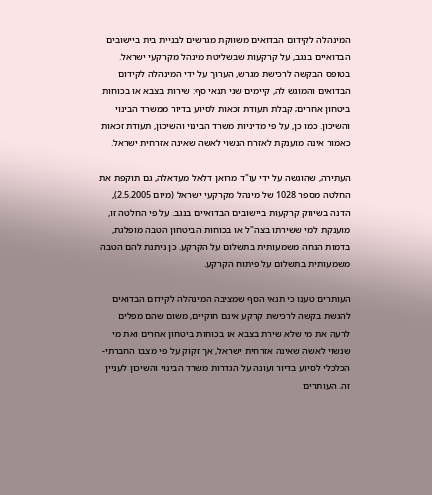המינהלה לקידום הבדואים משווקת מגרשים לבניית בית ביישובים הבדואיים בנגב, על קרקעות שבשליטת מינהל מקרקעי ישראל. בטופס הבקשה לרכישת מגרש, הערוך על ידי המינהלה לקידום הבדואים והמוגש לה, קיימים שני תנאי סף: שירות בצבא או בכוחות ביטחון אחרים; קבלת תעודת זכאות לסיוע בדיור ממשרד הבינוי והשיכון. כמו כן, על פי מדיניות משרד הבינוי והשיכון, תעודת זכאות כאמור אינה מוענקת לאזרח הנשוי לאשה שאינה אזרחית ישראל.

העתירה, שהוגשה על ידי עו"ד מרואן דלאל מעדאלה, גם תוקפת את החלטה מספר 1028 של מינהל מקרקעי ישראל (מיום 2.5.2005), הדנה בשיווק קרקעות ביישובים הבדואיים בנגב. על פי החלטה זו, מוענקת למי ששירתו בצה"ל או בכוחות הביטחון הטבה מופלגת, בדמות הנחה משמעותית בתשלום על הקרקע. כן ניתנת להם הטבה משמעותית בתשלום על פיתוח הקרקע.

העותרים טענו כי תנאי הסף שמציבה המינהלה לקידום הבדואים להגשת בקשה לרכישת קרקע אינם חוקיים, משום שהם מפלים לרעה את מי שלא שירת בצבא או בכוחות ביטחון אחרים ואת מי שנשוי לאשה שאינה אזרחית ישראל, אך זקוק על פי מצבו החברתי-הכלכלי לסיוע בדיור ועונה על הגדרות משרד הבינוי והשיכון לעניין זה. העותרים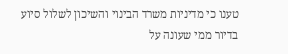טענו כי מדיניות משרד הבינוי והשיכון לשלול סיוע בדיור ממי שעונה על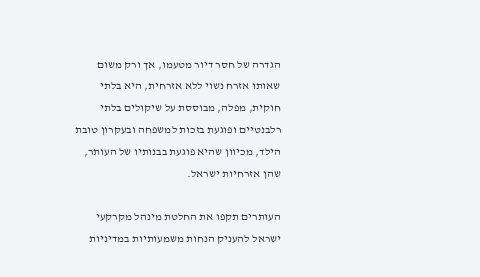הגדרה של חסר דיור מטעמו, אך ורק משום שאותו אזרח נשוי ללא אזרחית, היא בלתי חוקית, מפלה, מבוססת על שיקולים בלתי רלבנטיים ופוגעת בזכות למשפחה ובעקרון טובת הילד, מכיוון שהיא פוגעת בבנותיו של העותר, שהן אזרחיות ישראל.

העותרים תקפו את החלטת מינהל מקרקעי ישראל להעניק הנחות משמעותיות במדיניות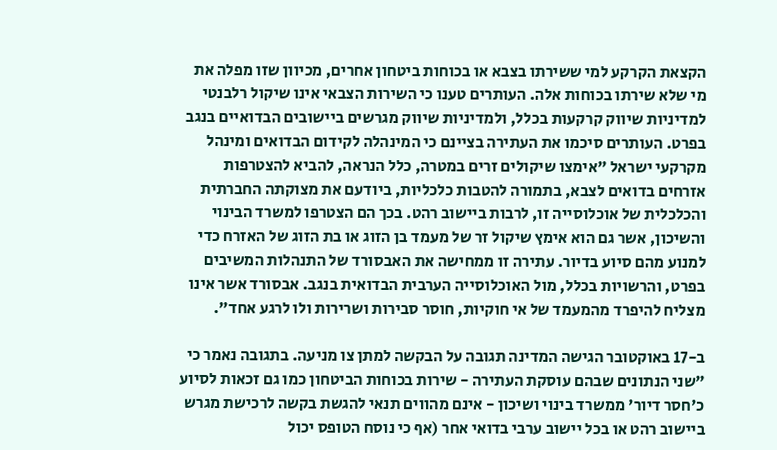הקצאת הקרקע למי ששירתו בצבא או בכוחות ביטחון אחרים, מכיוון שזו מפלה את מי שלא שירתו בכוחות אלה. העותרים טענו כי השירות הצבאי אינו שיקול רלבנטי למדיניות שיווק קרקעות בכלל, ולמדיניות שיווק מגרשים ביישובים הבדואיים בנגב בפרט. העותרים סיכמו את העתירה בציינם כי המינהלה לקידום הבדואים ומינהל מקרקעי ישראל "אימצו שיקולים זרים במטרה, כלל הנראה, להביא להצטרפות אזרחים בדואים לצבא, בתמורה להטבות כלכליות, ביודעם את מצוקתה החברתית והכלכלית של אוכלוסייה זו, לרבות ביישוב רהט. בכך הם הצטרפו למשרד הבינוי והשיכון, אשר גם הוא אימץ שיקול זר של מעמד בן הזוג או בת הזוג של האזרח כדי למנוע מהם סיוע בדיור. עתירה זו ממחישה את האבסורד של התנהלות המשיבים בפרט, והרשויות בכלל, מול האוכלוסייה הערבית הבדואית בנגב. אבסורד אשר אינו מצליח להיפרד מהמעמד של אי חוקיות, חוסר סבירות ושרירות ולו לרגע אחד".

ב-17 באוקטובר הגישה המדינה תגובה על הבקשה למתן צו מניעה. בתגובה נאמר כי "שני הנתונים שבהם עוסקת העתירה - שירות בכוחות הביטחון כמו גם זכאות לסיוע כ'חסר דיור' ממשרד בינוי ושיכון - אינם מהווים תנאי להגשת בקשה לרכישת מגרש ביישוב רהט או בכל יישוב ערבי בדואי אחר (אף כי נוסח הטופס יכול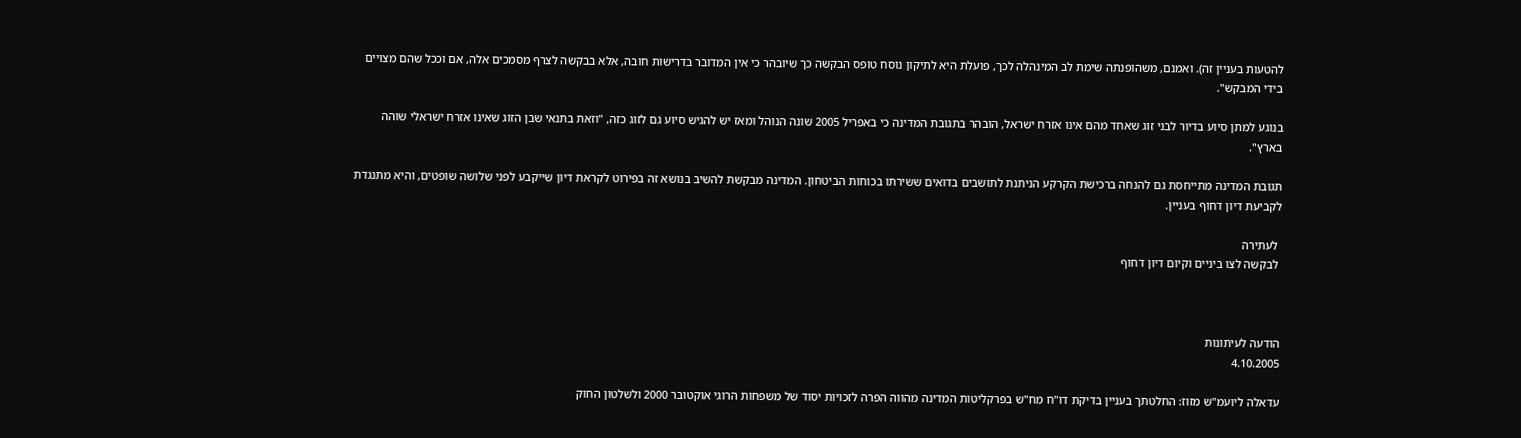להטעות בעניין זה). ואמנם, משהופנתה שימת לב המינהלה לכך, פועלת היא לתיקון נוסח טופס הבקשה כך שיובהר כי אין המדובר בדרישות חובה, אלא בבקשה לצרף מסמכים אלה, אם וככל שהם מצויים בידי המבקש".

בנוגע למתן סיוע בדיור לבני זוג שאחד מהם אינו אזרח ישראל, הובהר בתגובת המדינה כי באפריל 2005 שונה הנוהל ומאז יש להגיש סיוע גם לזוג כזה, "וזאת בתנאי שבן הזוג שאינו אזרח ישראלי שוהה בארץ".

תגובת המדינה מתייחסת גם להנחה ברכישת הקרקע הניתנת לתושבים בדואים ששירתו בכוחות הביטחון. המדינה מבקשת להשיב בנושא זה בפירוט לקראת דיון שייקבע לפני שלושה שופטים, והיא מתנגדת לקביעת דיון דחוף בעניין.

 לעתירה
 לבקשה לצו ביניים וקיום דיון דחוף



הודעה לעיתונות
4.10.2005

עדאלה ליועמ"ש מזוז: החלטתך בעניין בדיקת דו"ח מח"ש בפרקליטות המדינה מהווה הפרה לזכויות יסוד של משפחות הרוגי אוקטובר 2000 ולשלטון החוק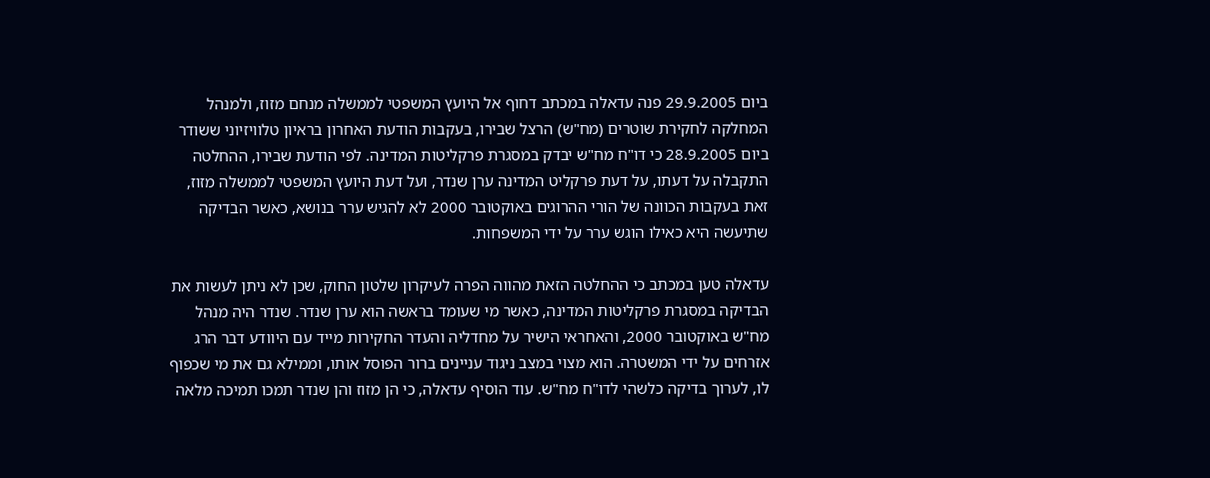ביום 29.9.2005 פנה עדאלה במכתב דחוף אל היועץ המשפטי לממשלה מנחם מזוז, ולמנהל המחלקה לחקירת שוטרים (מח"ש) הרצל שבירו, בעקבות הודעת האחרון בראיון טלוויזיוני ששודר ביום 28.9.2005 כי דו"ח מח"ש יבדק במסגרת פרקליטות המדינה. לפי הודעת שבירו, ההחלטה התקבלה על דעתו, על דעת פרקליט המדינה ערן שנדר, ועל דעת היועץ המשפטי לממשלה מזוז, זאת בעקבות הכוונה של הורי ההרוגים באוקטובר 2000 לא להגיש ערר בנושא, כאשר הבדיקה שתיעשה היא כאילו הוגש ערר על ידי המשפחות.

עדאלה טען במכתב כי ההחלטה הזאת מהווה הפרה לעיקרון שלטון החוק, שכן לא ניתן לעשות את הבדיקה במסגרת פרקליטות המדינה, כאשר מי שעומד בראשה הוא ערן שנדר. שנדר היה מנהל מח"ש באוקטובר 2000, והאחראי הישיר על מחדליה והעדר החקירות מייד עם היוודע דבר הרג אזרחים על ידי המשטרה. הוא מצוי במצב ניגוד עניינים ברור הפוסל אותו, וממילא גם את מי שכפוף לו, לערוך בדיקה כלשהי לדו"ח מח"ש. עוד הוסיף עדאלה, כי הן מזוז והן שנדר תמכו תמיכה מלאה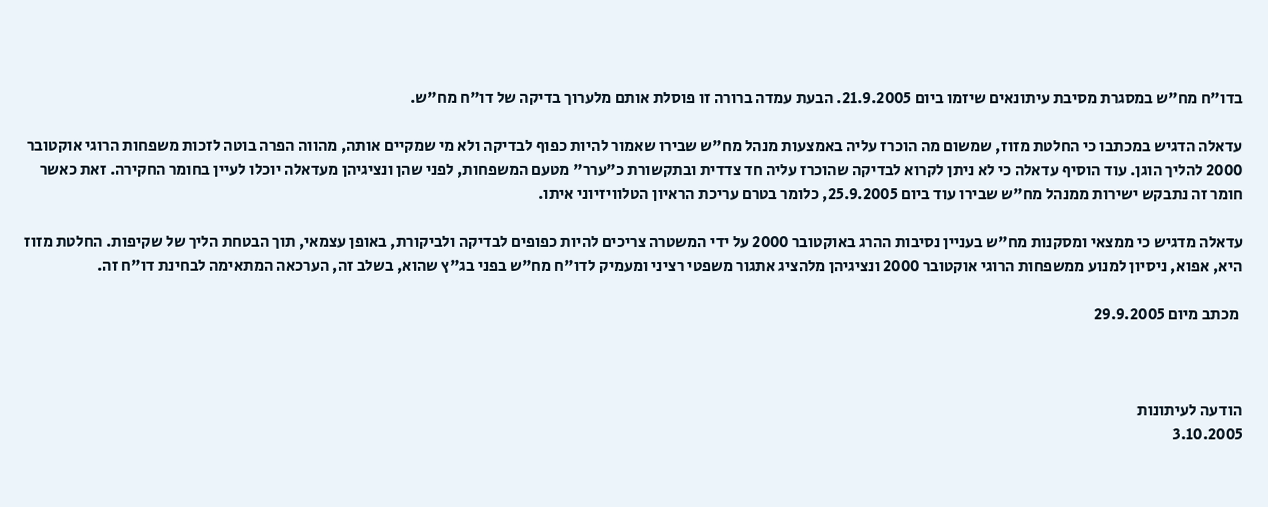בדו"ח מח"ש במסגרת מסיבת עיתונאים שיזמו ביום 21.9.2005. הבעת עמדה ברורה זו פוסלת אותם מלערוך בדיקה של דו"ח מח"ש.

עדאלה הדגיש במכתבו כי החלטת מזוז, שמשום מה הוכרז עליה באמצעות מנהל מח"ש שבירו שאמור להיות כפוף לבדיקה ולא מי שמקיים אותה, מהווה הפרה בוטה לזכות משפחות הרוגי אוקטובר 2000 להליך הוגן. עוד הוסיף עדאלה כי לא ניתן לקרוא לבדיקה שהוכרז עליה חד צדדית ובתקשורת כ"ערר" מטעם המשפחות, לפני שהן ונציגיהן מעדאלה יוכלו לעיין בחומר החקירה. זאת כאשר חומר זה נתבקש ישירות ממנהל מח"ש שבירו עוד ביום 25.9.2005, כלומר בטרם עריכת הראיון הטלוויזיוני איתו.

עדאלה מדגיש כי ממצאי ומסקנות מח"ש בעניין נסיבות ההרג באוקטובר 2000 על ידי המשטרה צריכים להיות כפופים לבדיקה ולביקורת, באופן עצמאי, תוך הבטחת הליך של שקיפות. החלטת מזוז היא, אפוא, ניסיון למנוע ממשפחות הרוגי אוקטובר 2000 ונציגיהן מלהציג אתגור משפטי רציני ומעמיק לדו"ח מח"ש בפני בג"ץ שהוא, בשלב זה, הערכאה המתאימה לבחינת דו"ח זה.

 מכתב מיום 29.9.2005



הודעה לעיתונות
3.10.2005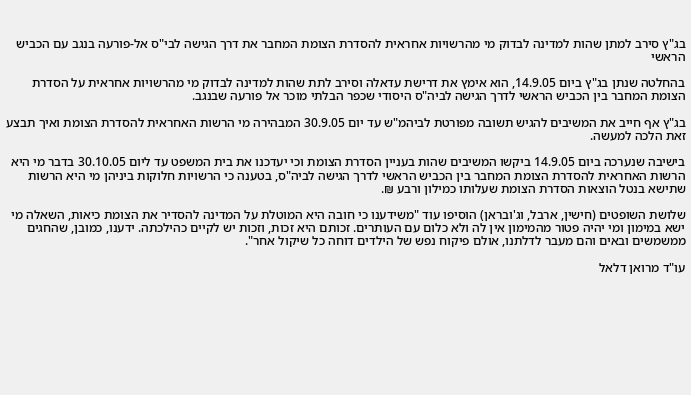בג"ץ סירב למתן שהות למדינה לבדוק מי מהרשויות אחראית להסדרת הצומת המחבר את דרך הגישה לבי"ס אל-פורעה בנגב עם הכביש הראשי

בהחלטה שנתן בג"ץ ביום 14.9.05, הוא אימץ את דרישת עדאלה וסירב לתת שהות למדינה לבדוק מי מהרשויות אחראית על הסדרת הצומת המחבר בין הכביש הראשי לדרך הגישה לביה"ס היסודי שכפר הבלתי מוכר אל פורעה שבנגב.

בג"ץ אף חייב את המשיבים להגיש תשובה מפורטת לביהמ"ש עד יום 30.9.05 המבהירה מי הרשות האחראית להסדרת הצומת ואיך תבצע זאת הלכה למעשה.

בישיבה שנערכה ביום 14.9.05 ביקשו המשיבים שהות בעניין הסדרת הצומת וכי יעדכנו את בית המשפט עד ליום 30.10.05 בדבר מי היא הרשות האחראית להסדרת הצומת המחבר בין הכביש הראשי לדרך הגישה לביה"ס, בטענה כי הרשויות חלוקות ביניהן מי היא הרשות שתישא בנטל הוצאות הסדרת הצומת שעלותו כמילון ורבע ₪.

שלושת השופטים (חישין, ארבל, וג'ובראן) הוסיפו עוד "משידענו כי חובה היא המוטלת על המדינה להסדיר את הצומת כיאות, השאלה מי ישא במימון ומי יהיה פטור מהמימון אין לה ולא כלום עם העותרים. זכותם היא זכות, וזכות יש לקיים כהילכתה. ידענו, כמובן, שהחגים ממשמשים ובאים והם מעבר לדלתנו, אולם פיקוח נפש של הילדים דוחה כל שיקול אחר".

עו"ד מרואן דלאל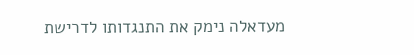מעדאלה נימק את התנגדותו לדרישת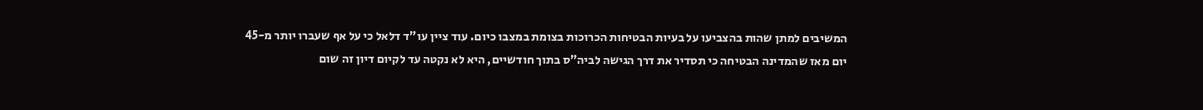המשיבים למתן שהות בהצביעו על בעיות הבטיחות הכרוכות בצומת במצבו כיום. עוד ציין עו"ד דלאל כי על אף שעברו יותר מ-45 יום מאז שהמדינה הבטיחה כי תסדיר את דרך הגישה לביה"ס בתוך חודשיים, היא לא נקטה עד לקיום דיון זה שום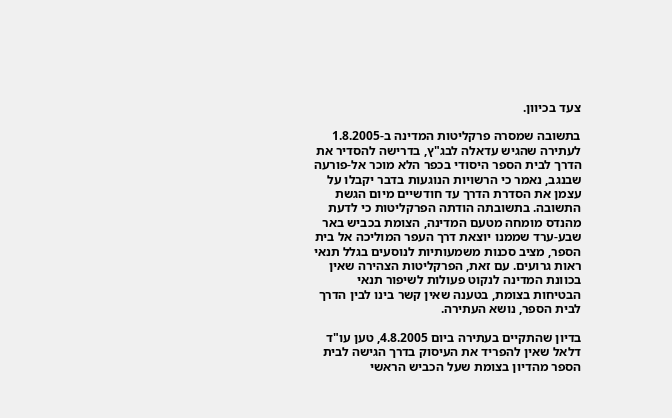צעד בכיוון.

בתשובה שמסרה פרקליטות המדינה ב-1.8.2005 לעתירה שהגיש עדאלה לבג"ץ, בדרישה להסדיר את הדרך לבית הספר היסודי בכפר הלא מוכר אל-פורעה שבנגב, נאמר כי הרשויות הנוגעות בדבר יקבלו על עצמן את הסדרת הדרך עד חודשיים מיום הגשת התשובה. בתשובתה הודתה הפרקליטות כי לדעת מהנדס מומחה מטעם המדינה, הצומת בכביש באר שבע-ערד שממנו יוצאת דרך העפר המוליכה אל בית הספר, מציב סכנות משמעותיות לנוסעים בגלל תנאי ראות גרועים. עם זאת, הפרקליטות הצהירה שאין בכוונת המדינה לנקוט פעולות לשיפור תנאי הבטיחות בצומת, בטענה שאין קשר בינו לבין הדרך לבית הספר, נושא העתירה.

בדיון שהתקיים בעתירה ביום 4.8.2005, טען עו"ד דלאל שאין להפריד את העיסוק בדרך הגישה לבית הספר מהדיון בצומת שעל הכביש הראשי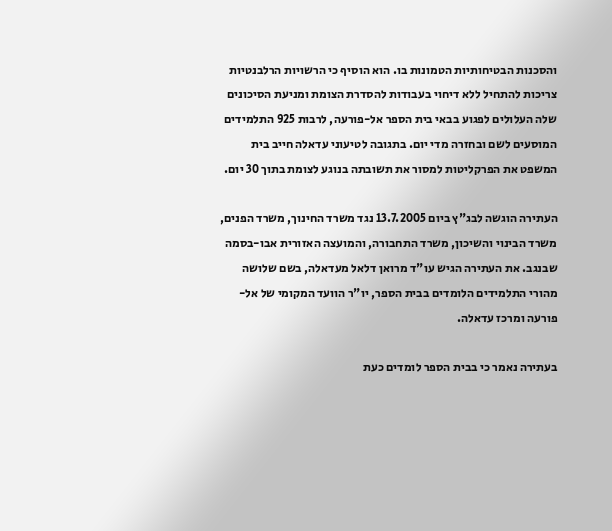והסכנות הבטיחותיות הטמונות בו. הוא הוסיף כי הרשויות הרלבנטיות צריכות להתחיל ללא דיחוי בעבודות להסדרת הצומת ומניעת הסיכונים שלה העלולים לפגוע בבאי בית הספר אל-פורעה, לרבות 925 התלמידים המוסעים לשם ובחזרה מדי יום. בתגובה לטיעוני עדאלה חייב בית המשפט את הפרקליטות למסור את תשובתה בנוגע לצומת בתוך 30 יום.

העתירה הוגשה לבג"ץ ביום 13.7.2005 נגד משרד החינוך, משרד הפנים, משרד הבינוי והשיכון, משרד התחבורה, והמועצה האזורית אבו-בסמה שבנגב. את העתירה הגיש עו"ד מרואן דלאל מעדאלה, בשם שלושה מהורי התלמידים הלומדים בבית הספר, יו"ר הוועד המקומי של אל-פורעה ומרכז עדאלה.

בעתירה נאמר כי בבית הספר לומדים כעת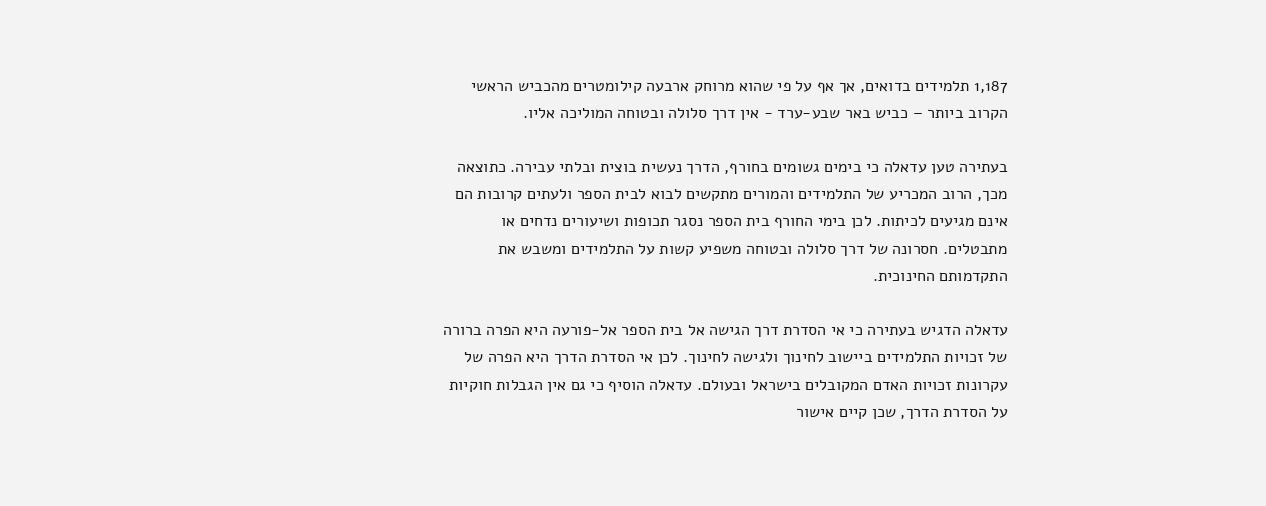1,187 תלמידים בדואים, אך אף על פי שהוא מרוחק ארבעה קילומטרים מהכביש הראשי הקרוב ביותר – כביש באר שבע-ערד - אין דרך סלולה ובטוחה המוליכה אליו.

בעתירה טען עדאלה כי בימים גשומים בחורף, הדרך נעשית בוצית ובלתי עבירה. כתוצאה מכך, הרוב המכריע של התלמידים והמורים מתקשים לבוא לבית הספר ולעתים קרובות הם אינם מגיעים לכיתות. לכן בימי החורף בית הספר נסגר תכופות ושיעורים נדחים או מתבטלים. חסרונה של דרך סלולה ובטוחה משפיע קשות על התלמידים ומשבש את התקדמותם החינוכית.

עדאלה הדגיש בעתירה כי אי הסדרת דרך הגישה אל בית הספר אל-פורעה היא הפרה ברורה של זכויות התלמידים ביישוב לחינוך ולגישה לחינוך. לכן אי הסדרת הדרך היא הפרה של עקרונות זכויות האדם המקובלים בישראל ובעולם. עדאלה הוסיף כי גם אין הגבלות חוקיות על הסדרת הדרך, שכן קיים אישור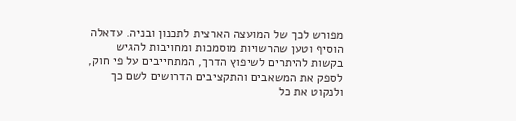מפורש לכך של המועצה הארצית לתכנון ובניה. עדאלה הוסיף וטען שהרשויות מוסמכות ומחויבות להגיש בקשות להיתרים לשיפוץ הדרך, המתחייבים על פי חוק, לספק את המשאבים והתקציבים הדרושים לשם כך ולנקוט את כל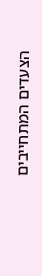הצעדים המתחייבים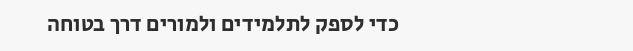כדי לספק לתלמידים ולמורים דרך בטוחה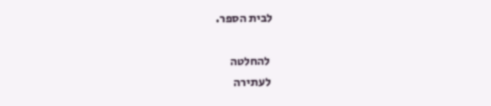לבית הספר.

 להחלטה
 לעתירה